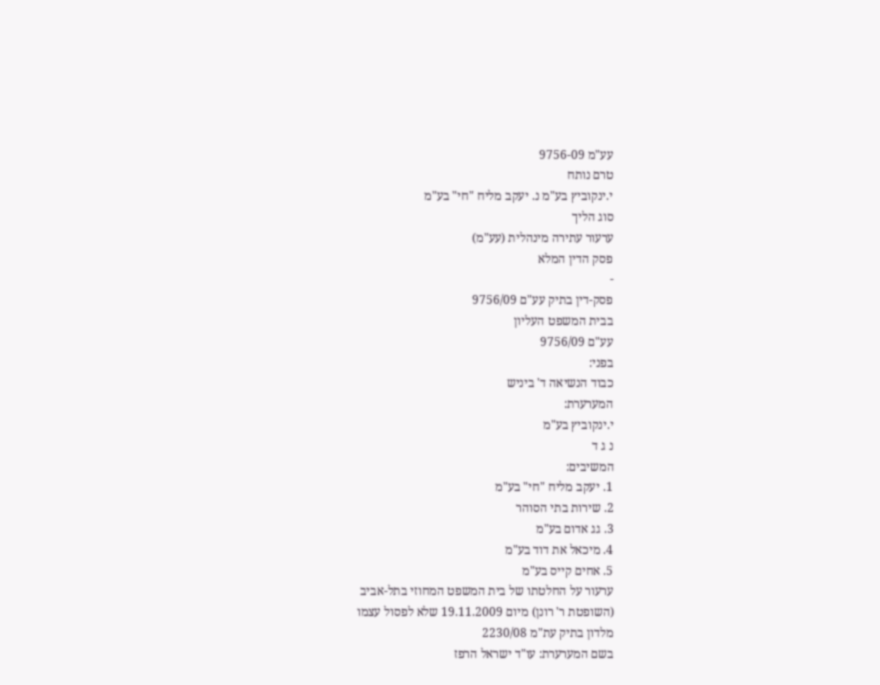עע"מ 9756-09
טרם נותח
י.ינקוביץ בע"מ נ. יעקב מליח "חי" בע"מ
סוג הליך
ערעור עתירה מינהלית (עע"מ)
פסק הדין המלא
-
פסק-דין בתיק עע"ם 9756/09
בבית המשפט העליון
עע"ם 9756/09
בפני:
כבוד הנשיאה ד' ביניש
המערערת:
י.ינקוביץ בע"מ
נ ג ד
המשיבים:
1. יעקב מליח "חי" בע"מ
2. שירות בתי הסוהר
3. גג אדום בע"מ
4. מיכאל את דוד בע"מ
5. אחים קייס בע"מ
ערעור על החלטתו של בית המשפט המחוזי בתל-אביב
(השופטת ר' רונן) מיום 19.11.2009 שלא לפסול עצמו
מלדון בתיק עת"מ 2230/08
בשם המערערת: עו"ד ישראל הרפז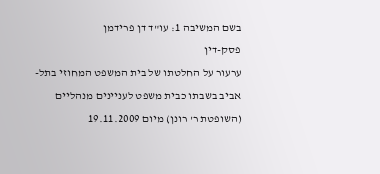בשם המשיבה 1: עו"ד דן פרידמן
פסק-דין
ערעור על החלטתו של בית המשפט המחוזי בתל-אביב בשבתו כבית משפט לעניינים מנהליים (השופטת ר' רונן) מיום 19.11.2009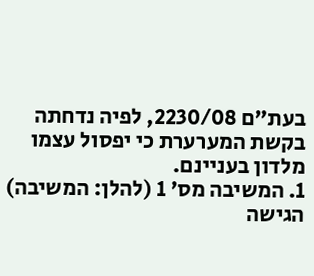בעת"ם 2230/08, לפיה נדחתה בקשת המערערת כי יפסול עצמו מלדון בעניינם.
1. המשיבה מס' 1 (להלן: המשיבה) הגישה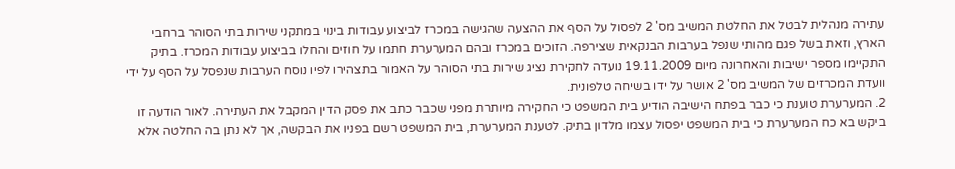עתירה מנהלית לבטל את החלטת המשיב מס' 2 לפסול על הסף את ההצעה שהגישה במכרז לביצוע עבודות בינוי במתקני שירות בתי הסוהר ברחבי הארץ, וזאת בשל פגם מהותי שנפל בערבות הבנקאית שצירפה. הזוכים במכרז ובהם המערערת חתמו על חוזים והחלו בביצוע עבודות המכרז. בתיק התקיימו מספר ישיבות והאחרונה מיום 19.11.2009 נועדה לחקירת נציג שירות בתי הסוהר על האמור בתצהירו לפיו נוסח הערבות שנפסל על הסף על ידי וועדת המכרזים של המשיב מס' 2 אושר על ידו בשיחה טלפונית.
2. המערערת טוענת כי כבר בפתח הישיבה הודיע בית המשפט כי החקירה מיותרת מפני שכבר כתב את פסק הדין המקבל את העתירה. לאור הודעה זו ביקש בא כח המערערת כי בית המשפט יפסול עצמו מלדון בתיק. לטענת המערערת, בית המשפט רשם בפניו את הבקשה, אך לא נתן בה החלטה אלא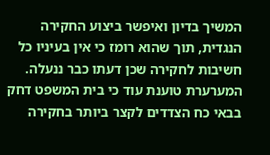המשיך בדיון ואיפשר ביצוע החקירה הנגדית, תוך שהוא רומז כי אין בעיניו כל חשיבות לחקירה שכן דעתו כבר ננעלה. המערערת טוענת עוד כי בית המשפט דחק בבאי כח הצדדים לקצר ביותר בחקירה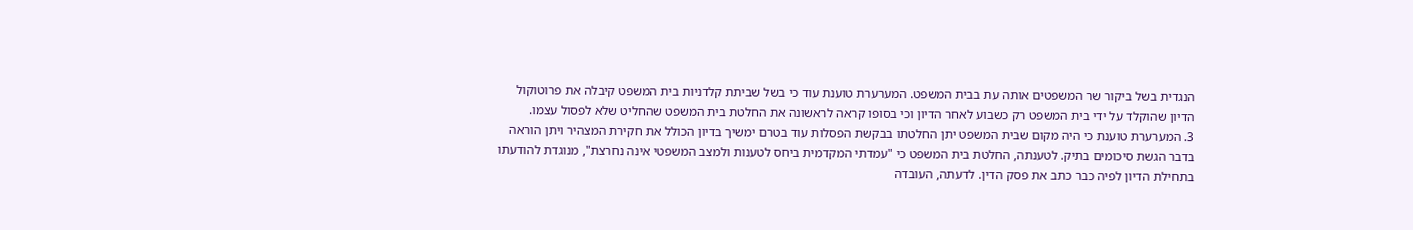הנגדית בשל ביקור שר המשפטים אותה עת בבית המשפט. המערערת טוענת עוד כי בשל שביתת קלדניות בית המשפט קיבלה את פרוטוקול הדיון שהוקלד על ידי בית המשפט רק כשבוע לאחר הדיון וכי בסופו קראה לראשונה את החלטת בית המשפט שהחליט שלא לפסול עצמו.
3. המערערת טוענת כי היה מקום שבית המשפט יתן החלטתו בבקשת הפסלות עוד בטרם ימשיך בדיון הכולל את חקירת המצהיר ויתן הוראה בדבר הגשת סיכומים בתיק. לטענתה, החלטת בית המשפט כי "עמדתי המקדמית ביחס לטענות ולמצב המשפטי אינה נחרצת", מנוגדת להודעתו בתחילת הדיון לפיה כבר כתב את פסק הדין. לדעתה, העובדה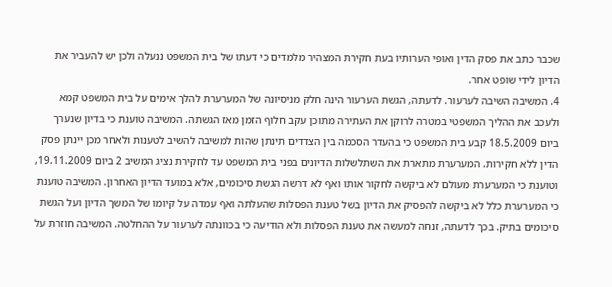שכבר כתב את פסק הדין ואופי הערותיו בעת חקירת המצהיר מלמדים כי דעתו של בית המשפט ננעלה ולכן יש להעביר את הדיון לידי שופט אחר.
4. המשיבה השיבה לערעור. לדעתה, הגשת הערעור הינה חלק מניסיונה של המערערת להלך אימים על בית המשפט קמא ולעכב את ההליך המשפטי במטרה לרוקן את העתירה מתוכן עקב חלוף הזמן מאז הגשתה. המשיבה טוענת כי בדיון שנערך ביום 18.5.2009 קבע בית המשפט כי בהעדר הסכמה בין הצדדים תינתן שהות למשיבה להשיב לטענות ולאחר מכן יינתן פסק הדין ללא חקירות. המערערת מתארת את השתלשלות הדיונים בפני בית המשפט עד לחקירת נציג המשיב 2 ביום 19.11.2009, וטוענת כי המערערת מעולם לא ביקשה לחקור אותו ואף לא דרשה הגשת סיכומים, אלא במועד הדיון האחרון. המשיבה טוענת כי המערערת כלל לא ביקשה להפסיק את הדיון בשל טענת הפסלות שהעלתה ואף עמדה על קיומו של המשך הדיון ועל הגשת סיכומים בתיק. בכך לדעתה, זנחה למעשה את טענת הפסלות ולא הודיעה כי בכוונתה לערעור על ההחלטה. המשיבה חוזרת על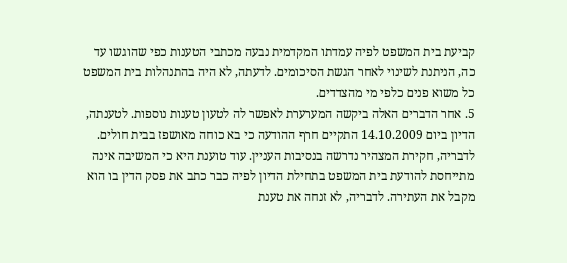קביעת בית המשפט לפיה עמדתו המקדמית נבעה מכתבי הטענות כפי שהוגשו עד כה, הניתנת לשינוי לאחר הגשת הסיכומים. לדעתה, לא היה בהתנהלות בית המשפט כל משוא פנים כלפי מי מהצדדים.
5. אחר הדברים האלה ביקשה המערערת לאפשר לה לטעון טענות נוספות. לטענתה, הדיון ביום 14.10.2009 התקיים חרף ההודעה כי בא כוחה מאושפז בבית חולים. לדבריה, חקירת המצהיר נדרשה בנסיבות העניין. עוד טוענת היא כי המשיבה אינה מתייחסת להודעת בית המשפט בתחילת הדיון לפיה כבר כתב את פסק הדין בו הוא מקבל את העתירה. לדבריה, לא זנחה את טענת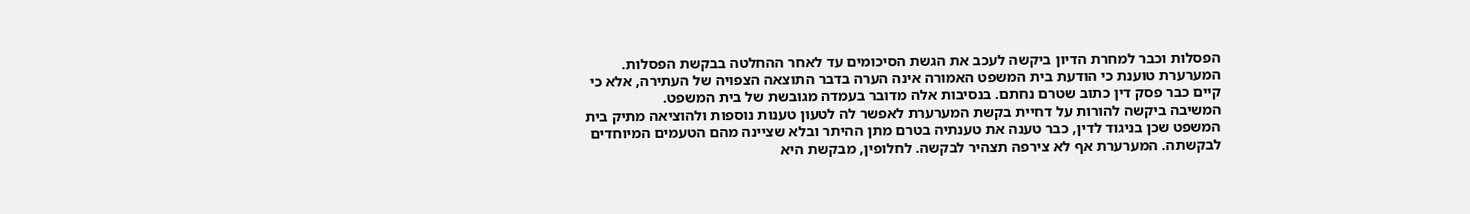הפסלות וכבר למחרת הדיון ביקשה לעכב את הגשת הסיכומים עד לאחר ההחלטה בבקשת הפסלות. המערערת טוענת כי הודעת בית המשפט האמורה אינה הערה בדבר התוצאה הצפויה של העתירה, אלא כי קיים כבר פסק דין כתוב שטרם נחתם. בנסיבות אלה מדובר בעמדה מגובשת של בית המשפט.
המשיבה ביקשה להורות על דחיית בקשת המערערת לאפשר לה לטעון טענות נוספות ולהוציאה מתיק בית המשפט שכן בניגוד לדין, כבר טענה את טענתיה בטרם מתן ההיתר ובלא שציינה מהם הטעמים המיוחדים לבקשתה. המערערת אף לא צירפה תצהיר לבקשה. לחלופין, מבקשת היא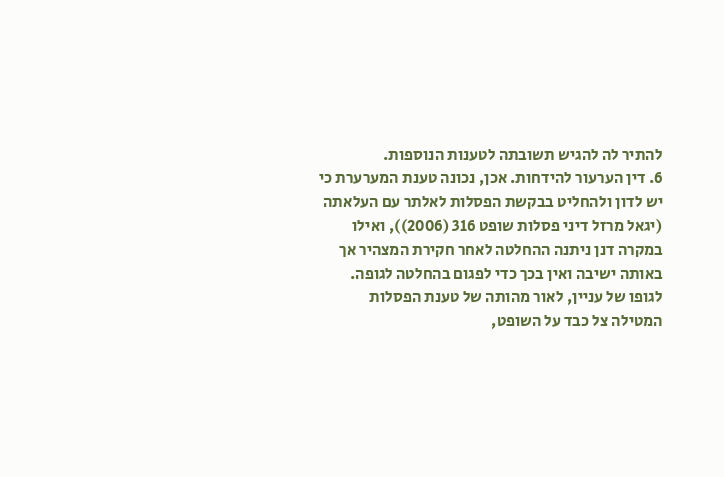להתיר לה להגיש תשובתה לטענות הנוספות.
6. דין הערעור להידחות. אכן, נכונה טענת המערערת כי יש לדון ולהחליט בבקשת הפסלות לאלתר עם העלאתה (יגאל מרזל דיני פסלות שופט 316 (2006)), ואילו במקרה דנן ניתנה ההחלטה לאחר חקירת המצהיר אך באותה ישיבה ואין בכך כדי לפגום בהחלטה לגופה. לגופו של עניין, לאור מהותה של טענת הפסלות המטילה צל כבד על השופט,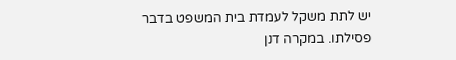יש לתת משקל לעמדת בית המשפט בדבר פסילתו. במקרה דנן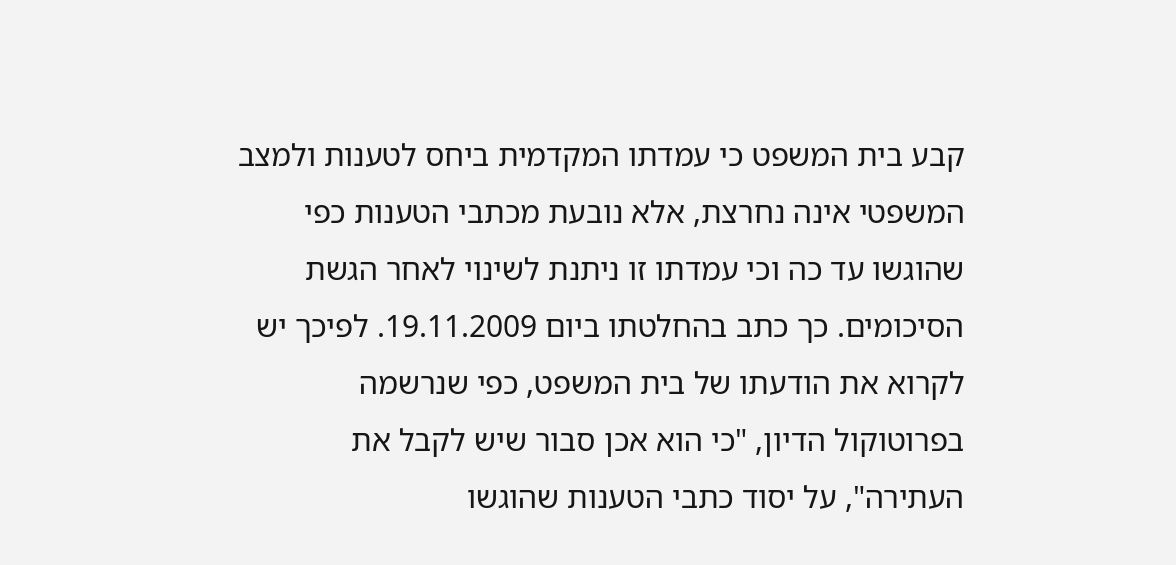קבע בית המשפט כי עמדתו המקדמית ביחס לטענות ולמצב המשפטי אינה נחרצת, אלא נובעת מכתבי הטענות כפי שהוגשו עד כה וכי עמדתו זו ניתנת לשינוי לאחר הגשת הסיכומים. כך כתב בהחלטתו ביום 19.11.2009. לפיכך יש לקרוא את הודעתו של בית המשפט, כפי שנרשמה בפרוטוקול הדיון, "כי הוא אכן סבור שיש לקבל את העתירה", על יסוד כתבי הטענות שהוגשו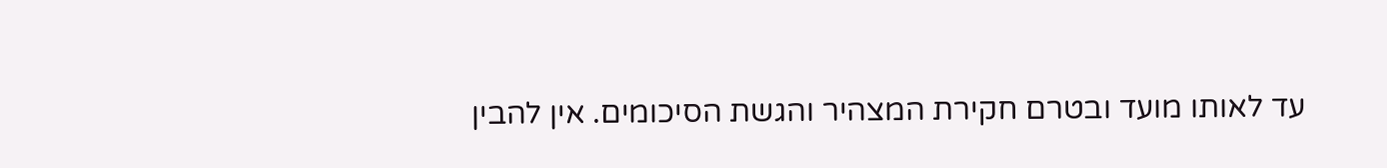עד לאותו מועד ובטרם חקירת המצהיר והגשת הסיכומים. אין להבין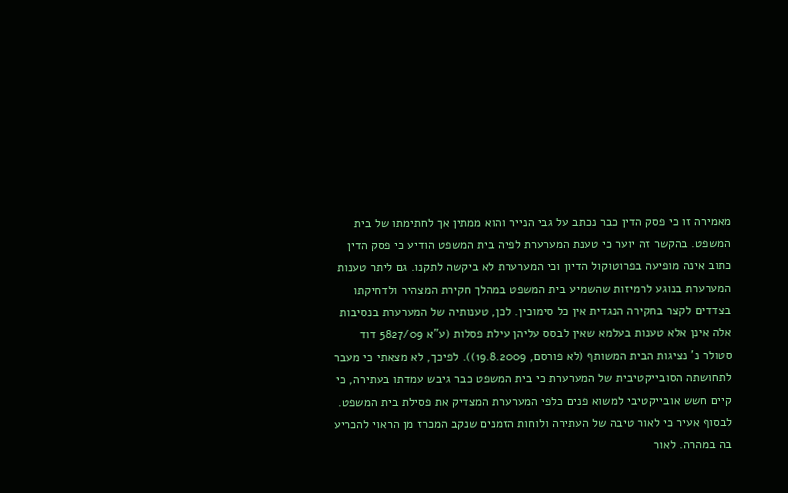מאמירה זו כי פסק הדין כבר נכתב על גבי הנייר והוא ממתין אך לחתימתו של בית המשפט. בהקשר זה יוער כי טענת המערערת לפיה בית המשפט הודיע כי פסק הדין כתוב אינה מופיעה בפרוטוקול הדיון וכי המערערת לא ביקשה לתקנו. גם ליתר טענות המערערת בנוגע לרמיזות שהשמיע בית המשפט במהלך חקירת המצהיר ולדחיקתו בצדדים לקצר בחקירה הנגדית אין כל סימוכין. לכן, טענותיה של המערערת בנסיבות אלה אינן אלא טענות בעלמא שאין לבסס עליהן עילת פסלות (ע"א 5827/09 דוד סטולר נ' נציגות הבית המשותף (לא פורסם, 19.8.2009)). לפיכך, לא מצאתי כי מעבר לתחושתה הסובייקטיבית של המערערת כי בית המשפט כבר גיבש עמדתו בעתירה, כי קיים חשש אובייקטיבי למשוא פנים כלפי המערערת המצדיק את פסילת בית המשפט. לבסוף אעיר כי לאור טיבה של העתירה ולוחות הזמנים שנקב המכרז מן הראוי להכריע בה במהרה. לאור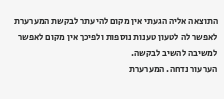התוצאה אליה הגעתי אין מקום להיעתר לבקשת המערערת לאפשר לה לטעון טענות נוספות ולפיכך אין מקום לאפשר למשיבה להשיב לבקשה.
הערעור נדחה. המערערת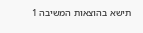תישא בהוצאות המשיבה 1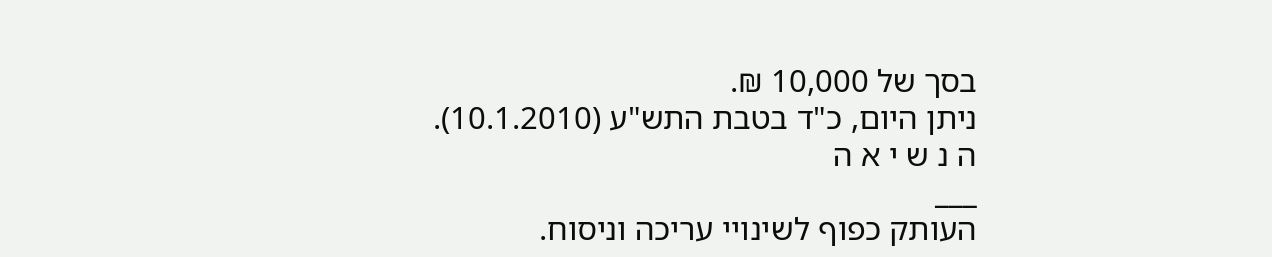בסך של 10,000 ₪.
ניתן היום, כ"ד בטבת התש"ע (10.1.2010).
ה נ ש י א ה
___
העותק כפוף לשינויי עריכה וניסוח.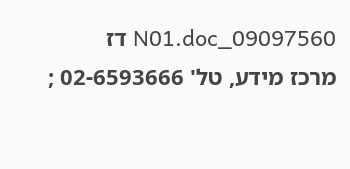09097560_N01.doc דז
מרכז מידע, טל' 02-6593666 ;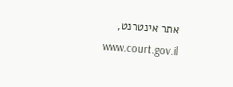אתר אינטרנט, www.court.gov.il